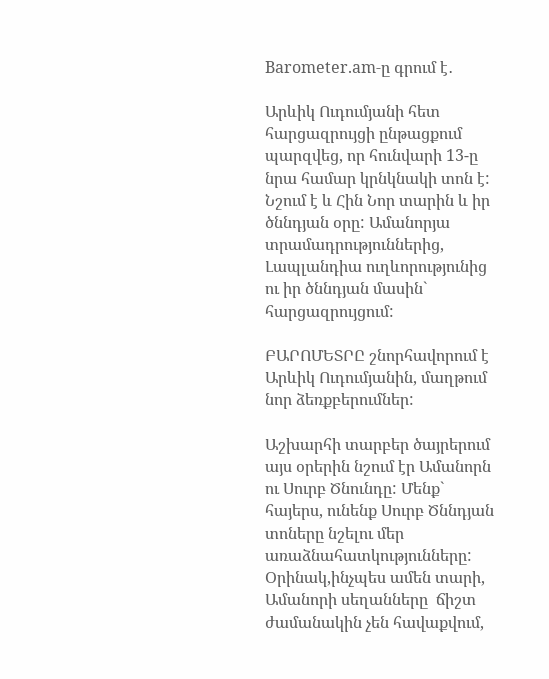Barometer.am-ը գրում է․

Արևիկ Ուդումյանի հետ հարցազրույցի ընթացքում պարզվեց, որ հունվարի 13-ը նրա համար կրնկնակի տոն է: Նշում է և Հին Նոր տարին և իր ծննդյան օրը: Ամանորյա տրամադրություններից, Լապլանդիա ուղևորությունից ու իր ծննդյան մասին` հարցազրույցում:

ԲԱՐՈՄԵՏՐԸ շնորհավորում է Արևիկ Ուդումյանին, մաղթում նոր ձեռքբերումներ:

Աշխարհի տարբեր ծայրերում այս օրերին նշում էր Ամանորն ու Սուրբ Ծնունդը: Մենք` հայերս, ունենք Սուրբ Ծննդյան տոները նշելու մեր առաձնահատկությունները: Օրինակ,ինչպես ամեն տարի, Ամանորի սեղանները  ճիշտ ժամանակին չեն հավաքվում,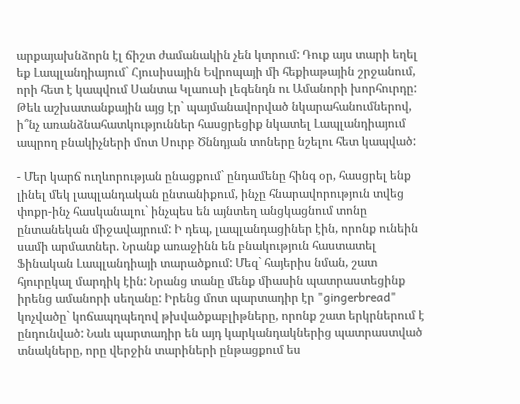արքայախնձորն էլ ճիշտ ժամանակին չեն կտրում: Դուք այս տարի եղել եք Լապլանդիայում` Հյուսիսային Եվրոպայի մի հեքիաթային շրջանում, որի հետ է կապվում Սանտա Կլաուսի լեգենդն ու Ամանորի խորհուրդը: Թեև աշխատանքային այց էր` պայմանավորված նկարահանումներով, ի՞նչ առանձնահատկություններ հասցրեցիք նկատել Լապլանդիայում ապրող բնակիչների մոտ Սուրբ Ծննդյան տոները նշելու հետ կապված:

- Մեր կարճ ուղևորության ընացքում` ընդամենը հինգ օր, հասցրել ենք լինել մեկ լապլանդական ընտանիքում, ինչը հնարավորություն տվեց փոքր-ինչ հասկանալու` ինչպես են այնտեղ անցկացնում տոնը ընտանեկան միջավայրում: Ի դեպ, լապլանդացիներ էին, որոնք ունեին սամի արմատներ. Նրանք առաջինն են բնակություն հաստատել Ֆինական Լապլանդիայի տարածքում: Մեզ` հայերիս նման, շատ հյուրըկալ մարդիկ էին: Նրանց տանը մենք միասին պատրաստեցինք իրենց ամանորի սեղանը: Իրենց մոտ պարտադիր էր "gingerbread" կոչվածը` կոճապղպեղով թխվածքաբլիթները, որոնք շատ երկրներում է ընդունված: Նաև պարտադիր են այդ կարկանդակներից պատրաստված տնակները, որը վերջին տարիների ընթացքում ես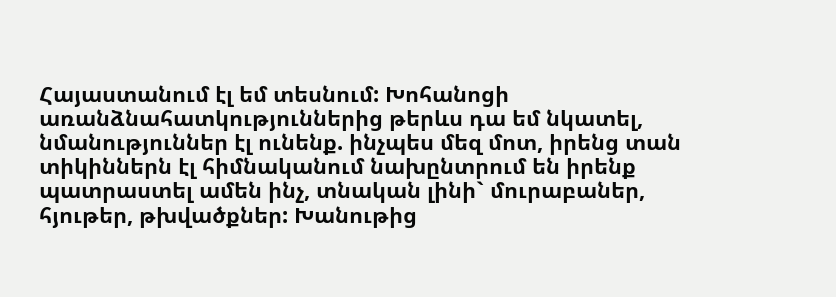Հայաստանում էլ եմ տեսնում: Խոհանոցի առանձնահատկություններից թերևս դա եմ նկատել, նմանություններ էլ ունենք. ինչպես մեզ մոտ, իրենց տան տիկիններն էլ հիմնականում նախընտրում են իրենք պատրաստել ամեն ինչ, տնական լինի` մուրաբաներ, հյութեր, թխվածքներ: Խանութից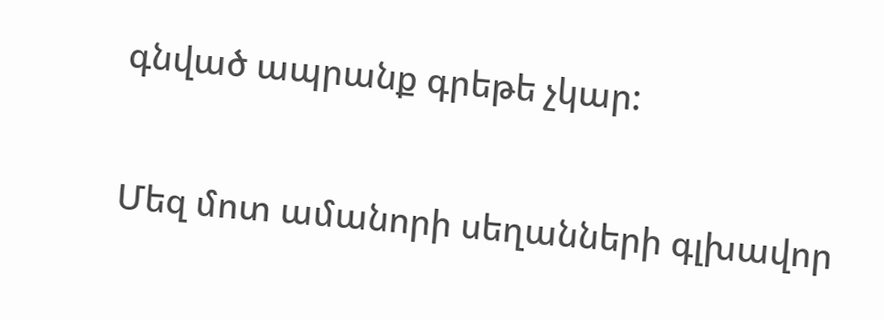գնված ապրանք գրեթե չկար:

Մեզ մոտ ամանորի սեղանների գլխավոր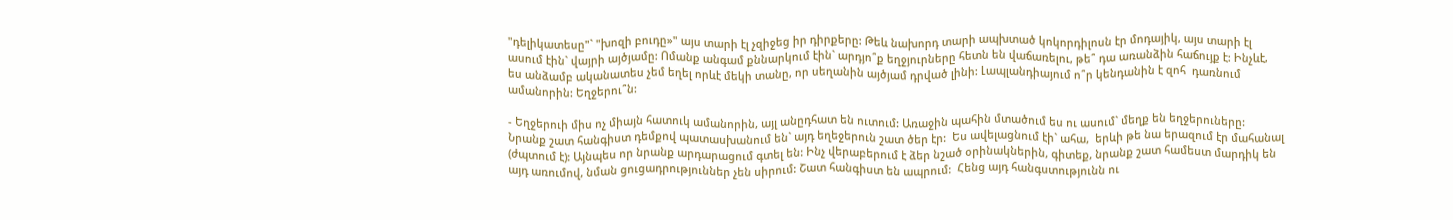"դելիկատեսը"` "խոզի բուդը»" այս տարի էլ չզիջեց իր դիրքերը: Թեև նախորդ տարի ապխտած կոկորդիլոսն էր մոդայիկ, այս տարի էլ ասում էին` վայրի այծյամը: Ոմանք անգամ քննարկում էին` արդյո՞ք եղջյուրները հետն են վաճառելու, թե՞ դա առանձին հաճույք է: Ինչևէ, ես անձամբ ականատես չեմ եղել որևէ մեկի տանը, որ սեղանին այծյամ դրված լինի: Լապլանդիայում ո՞ր կենդանին է զոհ  դառնում ամանորին: Եղջերու՞ն:

- Եղջերուի միս ոչ միայն հատուկ ամանորին, այլ անըդհատ են ուտում: Առաջին պահին մտածում ես ու ասում` մեղք են եղջերուները: Նրանք շատ հանգիստ դեմքով պատասխանում են` այդ եղեջերուն շատ ծեր էր:  Ես ավելացնում էի` ահա,  երևի թե նա երազում էր մահանալ (ժպտում է): Այնպես որ նրանք արդարացում գտել են: Ինչ վերաբերում է ձեր նշած օրինակներին, գիտեք, նրանք շատ համեստ մարդիկ են այդ առումով, նման ցուցադրություններ չեն սիրում: Շատ հանգիստ են ապրում:  Հենց այդ հանգստությունն ու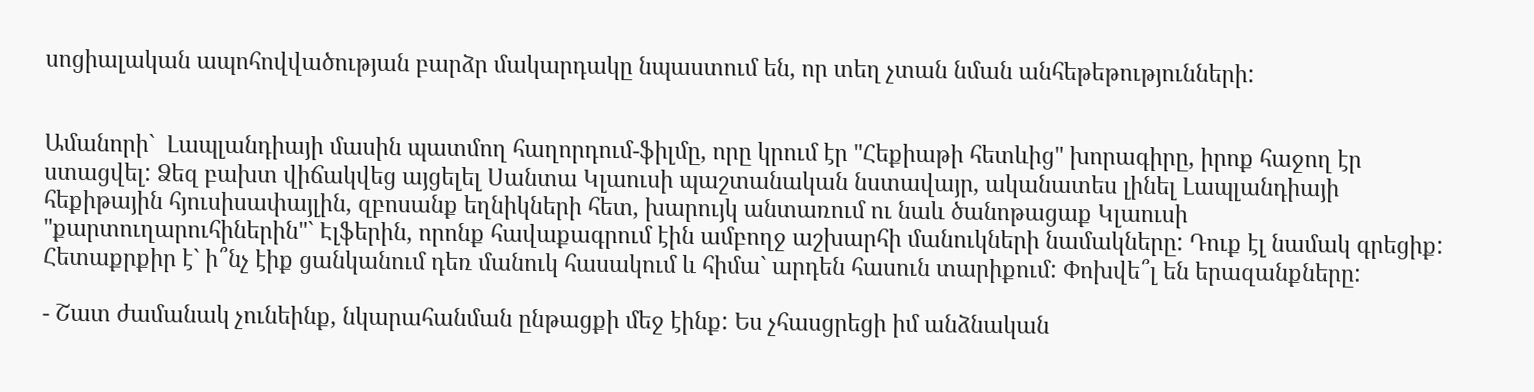սոցիալական ապոհովվածության բարձր մակարդակը նպաստում են, որ տեղ չտան նման անհեթեթությունների:


Ամանորի`  Լապլանդիայի մասին պատմող հաղորդում-ֆիլմը, որը կրում էր "Հեքիաթի հետևից" խորագիրը, իրոք հաջող էր ստացվել: Ձեզ բախտ վիճակվեց այցելել Սանտա Կլաուսի պաշտանական նստավայր, ականատես լինել Լապլանդիայի հեքիթային հյուսիսափայլին, զբոսանք եղնիկների հետ, խարույկ անտառում ու նաև ծանոթացաք Կլաուսի "քարտուղարուհիներին"` Էլֆերին, որոնք հավաքագրում էին ամբողջ աշխարհի մանուկների նամակները: Դուք էլ նամակ գրեցիք: Հետաքրքիր է` ի՞նչ էիք ցանկանում դեռ մանուկ հասակում և հիմա` արդեն հասուն տարիքում: Փոխվե՞լ են երազանքները:

- Շատ ժամանակ չունեինք, նկարահանման ընթացքի մեջ էինք: Ես չհասցրեցի իմ անձնական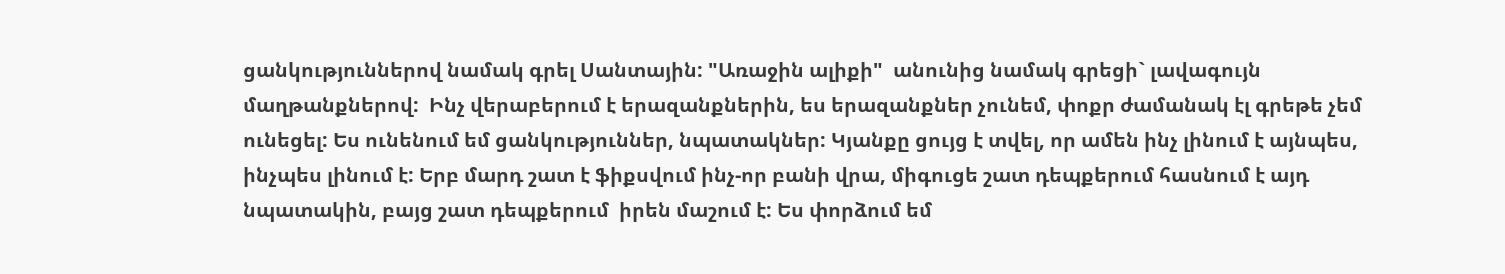ցանկություններով նամակ գրել Սանտային: "Առաջին ալիքի"  անունից նամակ գրեցի` լավագույն մաղթանքներով:  Ինչ վերաբերում է երազանքներին, ես երազանքներ չունեմ, փոքր ժամանակ էլ գրեթե չեմ ունեցել: Ես ունենում եմ ցանկություններ, նպատակներ: Կյանքը ցույց է տվել, որ ամեն ինչ լինում է այնպես, ինչպես լինում է: Երբ մարդ շատ է ֆիքսվում ինչ-որ բանի վրա, միգուցե շատ դեպքերում հասնում է այդ նպատակին, բայց շատ դեպքերում  իրեն մաշում է: Ես փորձում եմ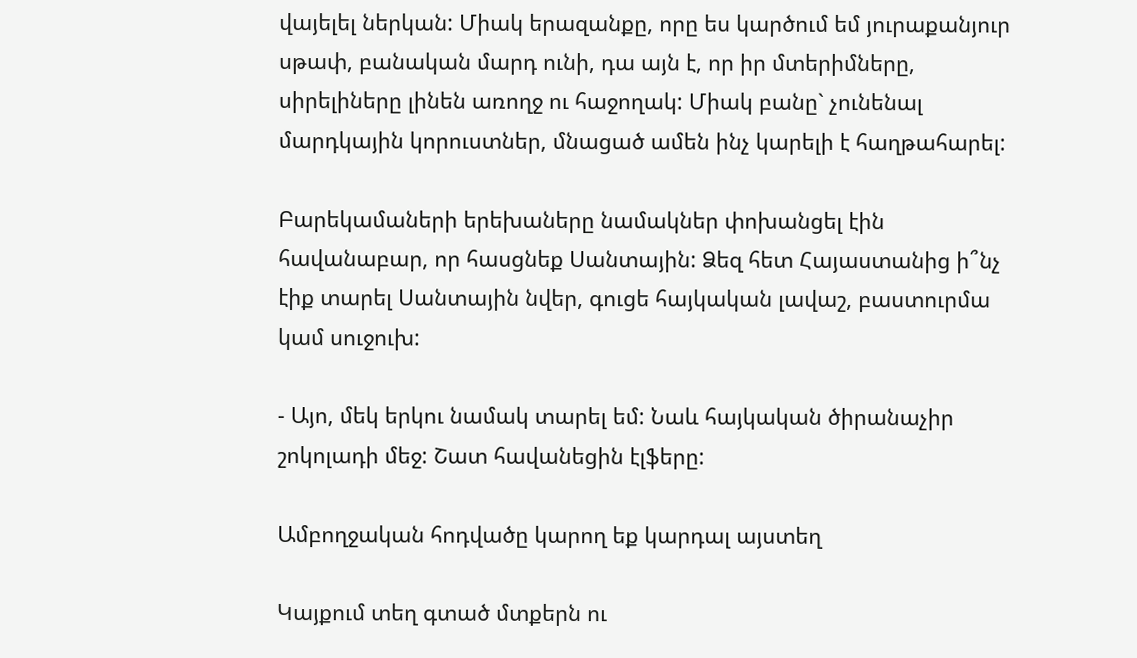վայելել ներկան: Միակ երազանքը, որը ես կարծում եմ յուրաքանյուր սթափ, բանական մարդ ունի, դա այն է, որ իր մտերիմները, սիրելիները լինեն առողջ ու հաջողակ: Միակ բանը` չունենալ մարդկային կորուստներ, մնացած ամեն ինչ կարելի է հաղթահարել:

Բարեկամաների երեխաները նամակներ փոխանցել էին հավանաբար, որ հասցնեք Սանտային: Ձեզ հետ Հայաստանից ի՞նչ էիք տարել Սանտային նվեր, գուցե հայկական լավաշ, բաստուրմա կամ սուջուխ:

- Այո, մեկ երկու նամակ տարել եմ: Նաև հայկական ծիրանաչիր շոկոլադի մեջ: Շատ հավանեցին էլֆերը:

Ամբողջական հոդվածը կարող եք կարդալ այստեղ

Կայքում տեղ գտած մտքերն ու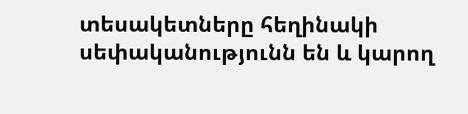տեսակետները հեղինակի սեփականությունն են և կարող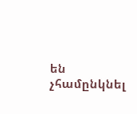են չհամընկնել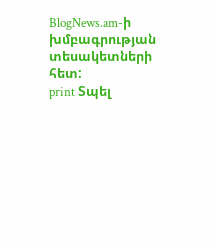BlogNews.am-ի խմբագրության տեսակետների հետ:
print Տպել